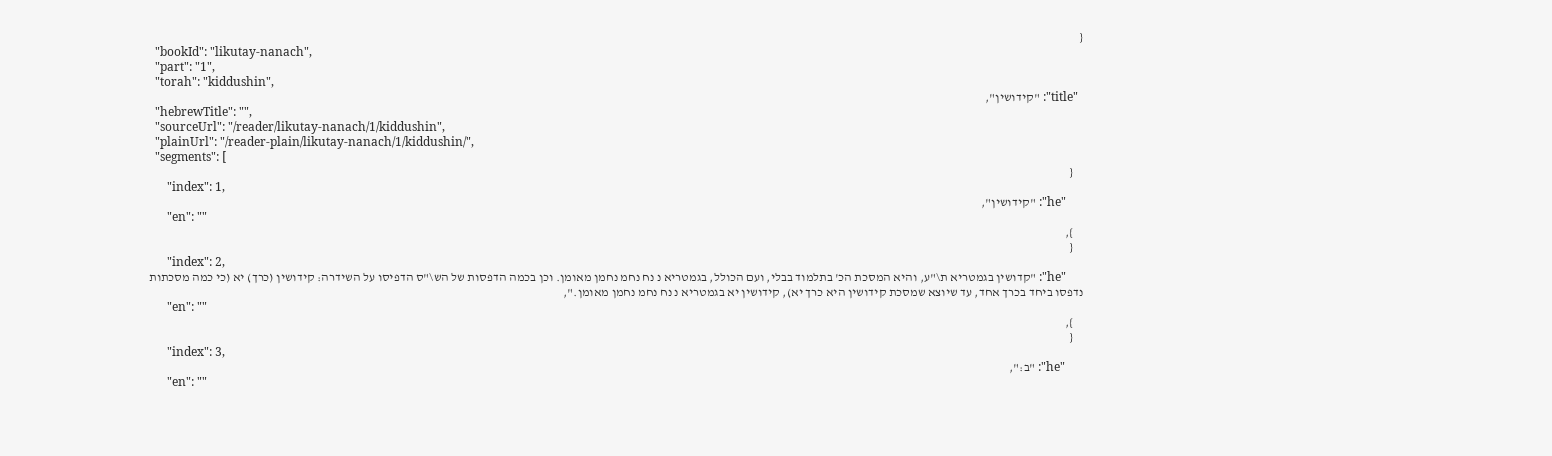{
  "bookId": "likutay-nanach",
  "part": "1",
  "torah": "kiddushin",
  "title": "קידושין",
  "hebrewTitle": "",
  "sourceUrl": "/reader/likutay-nanach/1/kiddushin",
  "plainUrl": "/reader-plain/likutay-nanach/1/kiddushin/",
  "segments": [
    {
      "index": 1,
      "he": "קידושין",
      "en": ""
    },
    {
      "index": 2,
      "he": "קדושין בגמטריא ת\"ע, והיא המסכת הכ' בתלמוד בבלי, ועם הכולל, בגמטריא נ נח נחמ נחמן מאומן. וכן בכמה הדפסות של הש\"ס הדפיסו על השידרה: קידושין (כרך) יא (כי כמה מסכתות נדפסו ביחד בכרך אחד, עד שיוצא שמסכת קידושין היא כרך יא), קידושין יא בגמטריא נ נח נחמ נחמן מאומן.",
      "en": ""
    },
    {
      "index": 3,
      "he": "ב:",
      "en": ""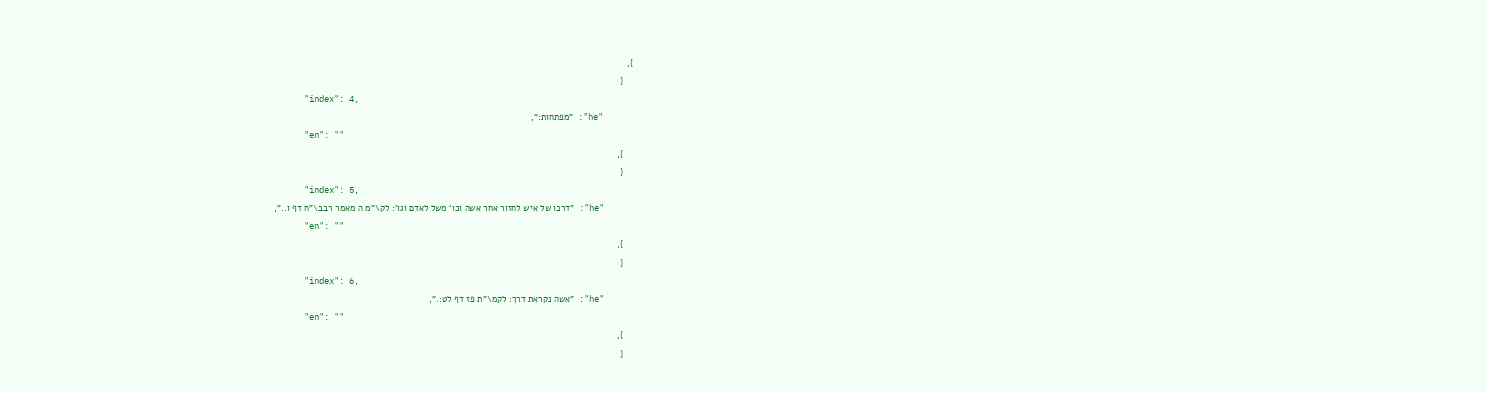},
    {
      "index": 4,
      "he": "מפתחות:",
      "en": ""
    },
    {
      "index": 5,
      "he": "דרכו של איש לחזור אחר אשה וכו' משל לאדם וגו': לק\"מ ה מאמר רבב\"ח דף ו..",
      "en": ""
    },
    {
      "index": 6,
      "he": "אשה נקראת דרך: לקמ\"ת פז דף לט:.",
      "en": ""
    },
    {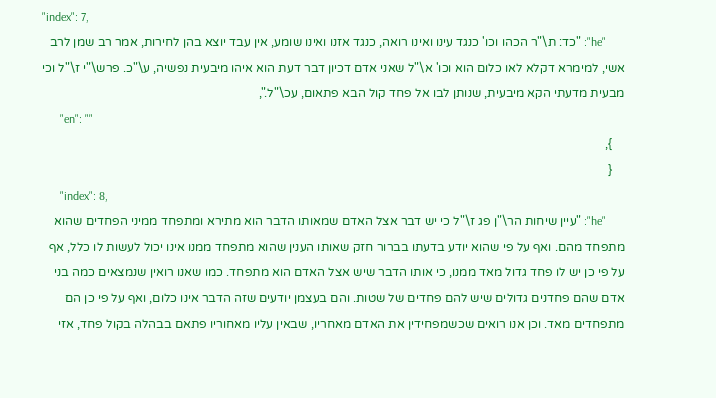"index": 7,
      "he": "כד: ת\"ר הכהו וכו' כנגד עינו ואינו רואה, כנגד אזנו ואינו שומע, אין עבד יוצא בהן לחירות, אמר רב שמן לרב אשי, למימרא דקלא לאו כלום הוא וכו' א\"ל שאני אדם דכיון דבר דעת הוא איהו מיבעית נפשיה, ע\"כ. פרש\"י ז\"ל וכי מבעית מדעתי הקא מיבעית, שנותן לבו אל פחד קול הבא פתאום, עכ\"ל.",
      "en": ""
    },
    {
      "index": 8,
      "he": "עיין שיחות הר\"ן פג ז\"ל כי יש דבר אצל האדם שמאותו הדבר הוא מתירא ומתפחד ממיני הפחדים שהוא מתפחד מהם. ואף על פי שהוא יודע בדעתו בברור חזק שאותו הענין שהוא מתפחד ממנו אינו יכול לעשות לו כלל, אף על פי כן יש לו פחד גדול מאד ממנו, כי אותו הדבר שיש אצל האדם הוא מתפחד. כמו שאנו רואין שנמצאים כמה בני אדם שהם פחדנים גדולים שיש להם פחדים של שטות. והם בעצמן יודעים שזה הדבר אינו כלום, ואף על פי כן הם מתפחדים מאד. וכן אנו רואים שכשמפחידין את האדם מאחריו, שבאין עליו מאחוריו פתאם בבהלה בקול פחד, אזי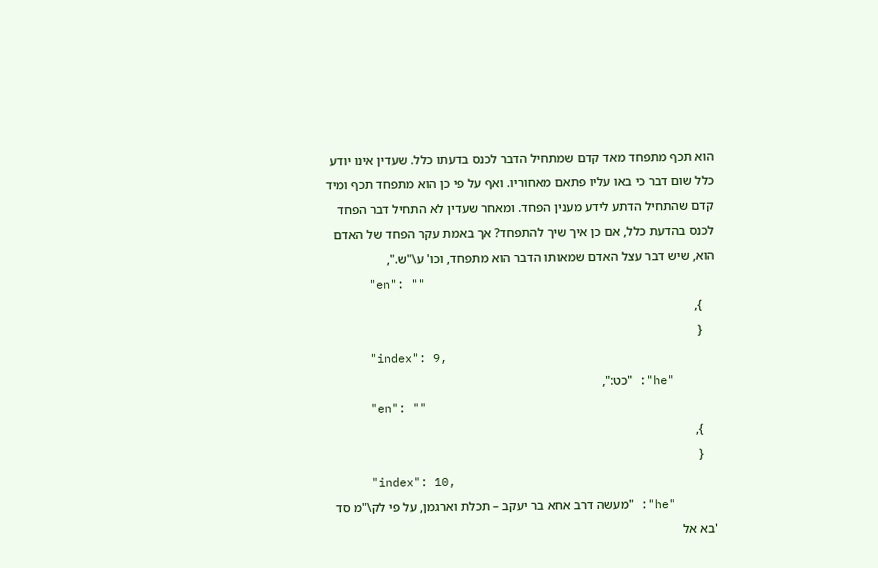הוא תכף מתפחד מאד קדם שמתחיל הדבר לכנס בדעתו כלל. שעדין אינו יודע כלל שום דבר כי באו עליו פתאם מאחוריו. ואף על פי כן הוא מתפחד תכף ומיד קדם שהתחיל הדתע לידע מענין הפחד. ומאחר שעדין לא התחיל דבר הפחד לכנס בהדעת כלל, אם כן איך שיך להתפחד? אך באמת עקר הפחד של האדם הוא, שיש דבר עצל האדם שמאותו הדבר הוא מתפחד, וכו' ע\"ש.",
      "en": ""
    },
    {
      "index": 9,
      "he": "כט:",
      "en": ""
    },
    {
      "index": 10,
      "he": "מעשה דרב אחא בר יעקב – תכלת וארגמן, על פי לק\"מ סד 'בא אל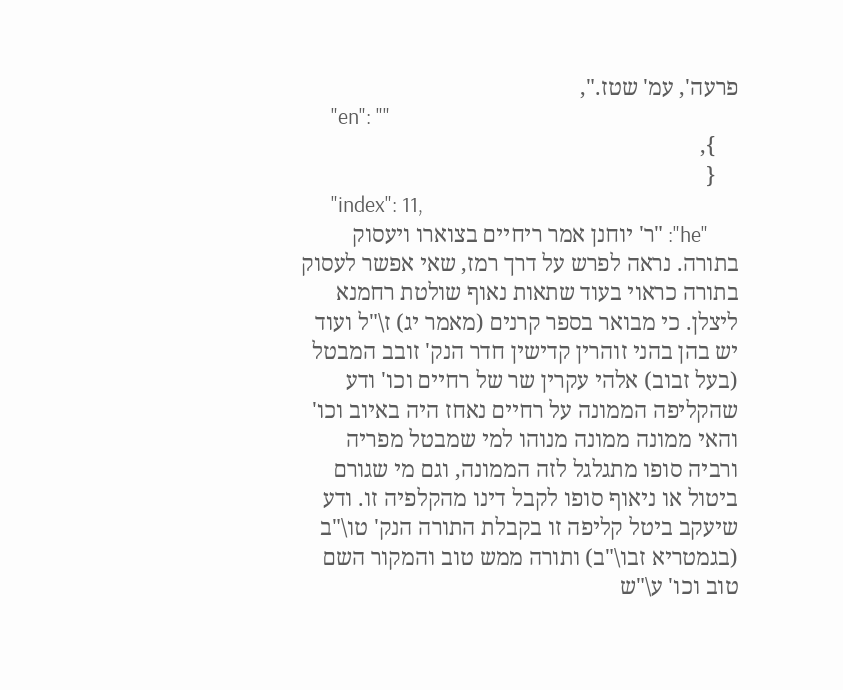פרעה', עמ' שטז.",
      "en": ""
    },
    {
      "index": 11,
      "he": "ר' יוחנן אמר ריחיים בצוארו ויעסוק בתורה. נראה לפרש על דרך רמז, שאי אפשר לעסוק בתורה כראוי בעוד שתאות נאוף שולטת רחמנא ליצלן. כי מבואר בספר קרנים (מאמר יג) ז\"ל ועוד יש בהן בהני זוהרין קדישין חדר הנק' זובב המבטל (בעל זבוב) אלהי עקרין שר של רחיים וכו' ודע שהקליפה הממונה על רחיים נאחז היה באיוב וכו' והאי ממונה ממונה מנוהו למי שמבטל מפריה ורביה סופו מתגלגל לזה הממונה, וגם מי שגורם ביטול או ניאוף סופו לקבל דינו מהקלפיה זו. ודע שיעקב ביטל קליפה זו בקבלת התורה הנק' טו\"ב (בגמטריא זבו\"ב) ותורה ממש טוב והמקור השם טוב וכו' ע\"ש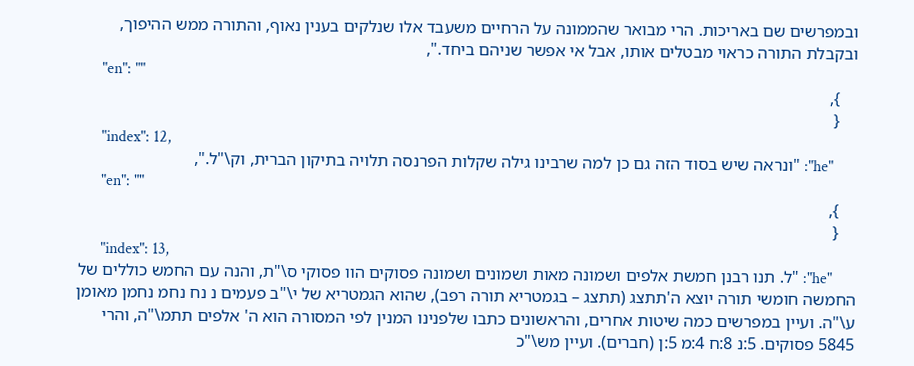ובמפרשים שם באריכות. הרי מבואר שהממונה על הרחיים משעבד אלו שנלקים בענין נאוף, והתורה ממש ההיפוך, ובקבלת התורה כראוי מבטלים אותו, אבל אי אפשר שניהם ביחד.",
      "en": ""
    },
    {
      "index": 12,
      "he": "ונראה שיש בסוד הזה גם כן למה שרבינו גילה שקלות הפרנסה תלויה בתיקון הברית, וק\"ל.",
      "en": ""
    },
    {
      "index": 13,
      "he": "ל. תנו רבנן חמשת אלפים ושמונה מאות ושמונים ושמונה פסוקים הוו פסוקי ס\"ת, והנה עם החמש כוללים של החמשה חומשי תורה יוצא ה'תתצג (תתצג – בגמטריא תורה רפב), שהוא הגמטריא של י\"ב פעמים נ נח נחמ נחמן מאומן ע\"ה. ועיין במפרשים כמה שיטות אחרים, והראשונים כתבו שלפנינו המנין לפי המסורה הוא ה' אלפים תתמ\"ה, והרי 5845 פסוקים. 5:נ 8:ח 4:מ 5:ן (חברים). ועיין מש\"כ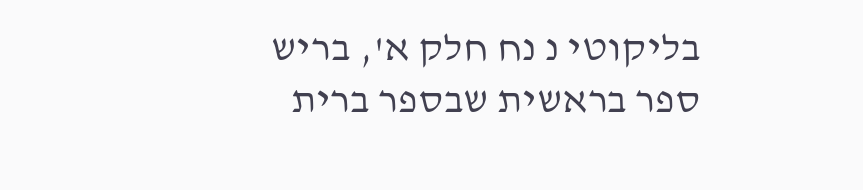בליקוטי נ נח חלק א', בריש ספר בראשית שבספר ברית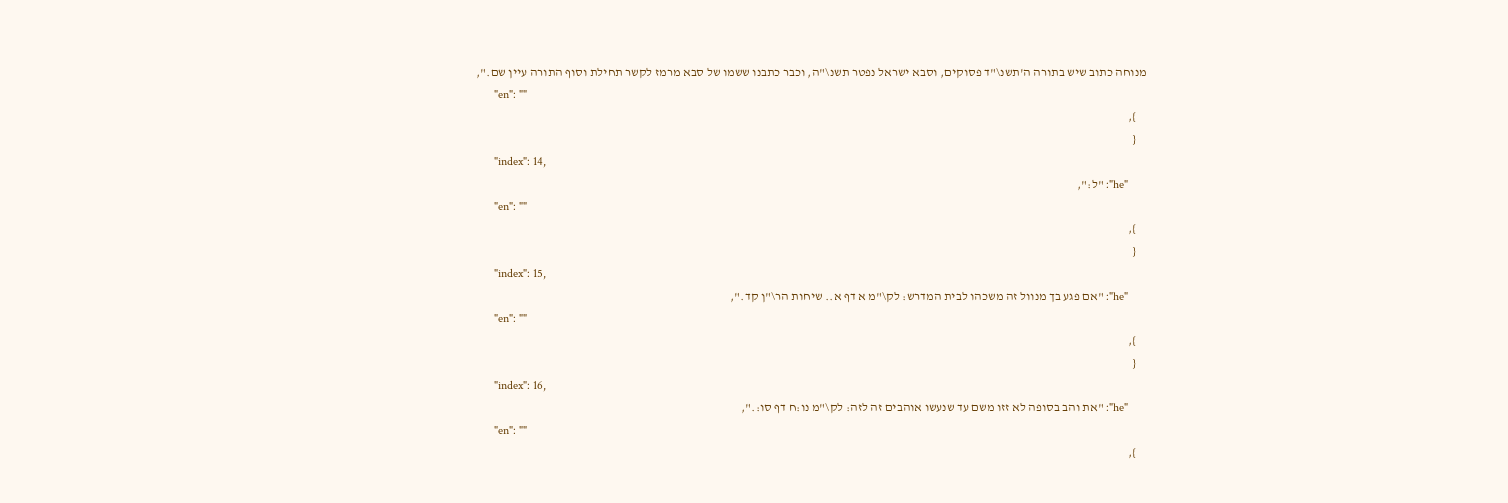מנוחה כתוב שיש בתורה ה'תשנ\"ד פסוקים, וסבא ישראל נפטר תשנ\"ה, וכבר כתבנו ששמו של סבא מרמז לקשר תחילת וסוף התורה עיין שם.",
      "en": ""
    },
    {
      "index": 14,
      "he": "ל:",
      "en": ""
    },
    {
      "index": 15,
      "he": "אם פגע בך מנוול זה משכהו לבית המדרש: לק\"מ א דף א.. שיחות הר\"ן קד.",
      "en": ""
    },
    {
      "index": 16,
      "he": "את והב בסופה לא זזו משם עד שנעשו אוהבים זה לזה: לק\"מ נו:ח דף סו:.",
      "en": ""
    },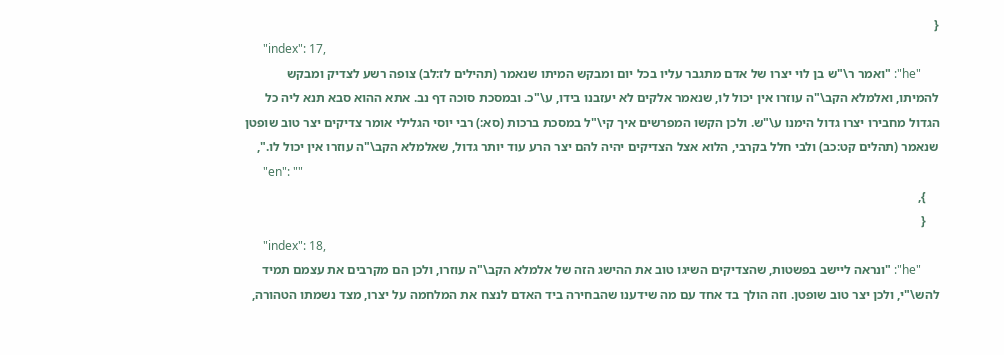{
      "index": 17,
      "he": "ואמר ר\"ש בן לוי יצרו של אדם מתגבר עליו בכל יום ומבקש המיתו שנאמר (תהילים לז:לב) צופה רשע לצדיק ומבקש להמיתו, ואלמלא הקב\"ה עוזרו אין יכול לו, שנאמר אלקים לא יעזבנו בידו, ע\"כ. ובמסכת סוכה דף נב. אתא ההוא סבא תנא ליה כל הגדול מחבירו יצרו גדול הימנו ע\"ש. ולכן הקשו המפרשים איך קי\"ל במסכת ברכות (סא:) רבי יוסי הגלילי אומר צדיקים יצר טוב שופטן שנאמר (תהלים קט:כב) ולבי חלל בקרבי, הלוא אצל הצדיקים יהיה להם יצר הרע עוד יותר גדול, שאלמלא הקב\"ה עוזרו אין יכול לו.",
      "en": ""
    },
    {
      "index": 18,
      "he": "ונראה ליישב בפשטות, שהצדיקים השיגו טוב את ההישג הזה של אלמלא הקב\"ה עוזרו, ולכן הם מקרבים את עצמם תמיד להש\"י, ולכן יצר טוב שופטן. וזה הולך בד אחד עם מה שידענו שהבחירה ביד האדם לנצח את המלחמה על יצרו, מצד נשמתו הטהורה,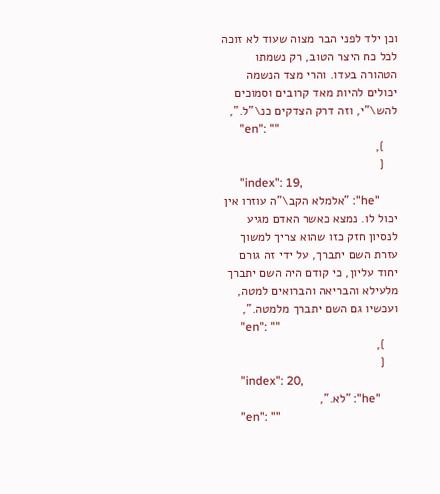וכן ילד לפני הבר מצוה שעוד לא זוכה לכל כח היצר הטוב, רק נשמתו הטהורה בעדו. והרי מצד הנשמה יכולים להיות מאד קרובים וסמוכים להש\"י, וזה דרק הצדקים כנ\"ל.",
      "en": ""
    },
    {
      "index": 19,
      "he": "אלמלא הקב\"ה עוזרו אין יכול לו. נמצא כאשר האדם מגיע לנסיון חזק כזו שהוא צריך למשוך עזרת השם יתברך, על ידי זה גורם יחוד עליון, כי קודם היה השם יתברך מלעילא והבריאה והברואים למטה, ועכשיו גם השם יתברך מלמטה.",
      "en": ""
    },
    {
      "index": 20,
      "he": "לא.",
      "en": ""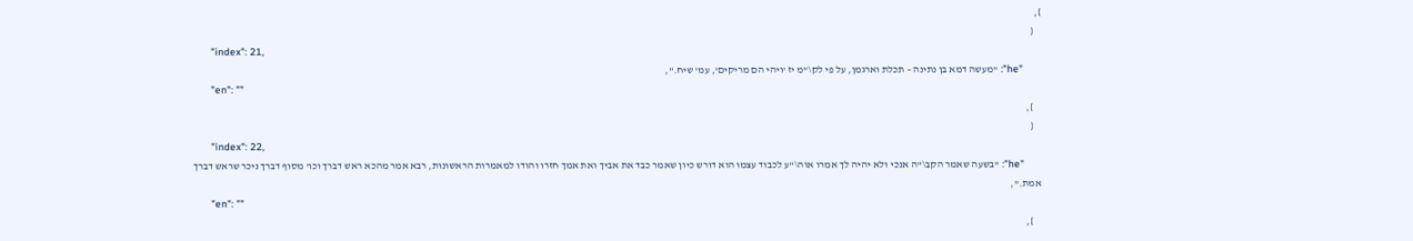},
    {
      "index": 21,
      "he": "מעשה דמא בן נתינה – תכלת וארגמן, על פי לק\"מ יז 'ויהי הם מריקים', עמ' שיח.",
      "en": ""
    },
    {
      "index": 22,
      "he": "בשעה שאמר הקב\"ה אנכי ולא יהיה לך אמרו אוה\"ע לכבוד עצמו הוא דורש כיון שאמר כבד את אביך ואת אמך חזרו והודו למאמרות הראשונות, רבא אמר מהכא ראש דברך וכו' מסוף דברך ניכר שראש דברך אמת.",
      "en": ""
    },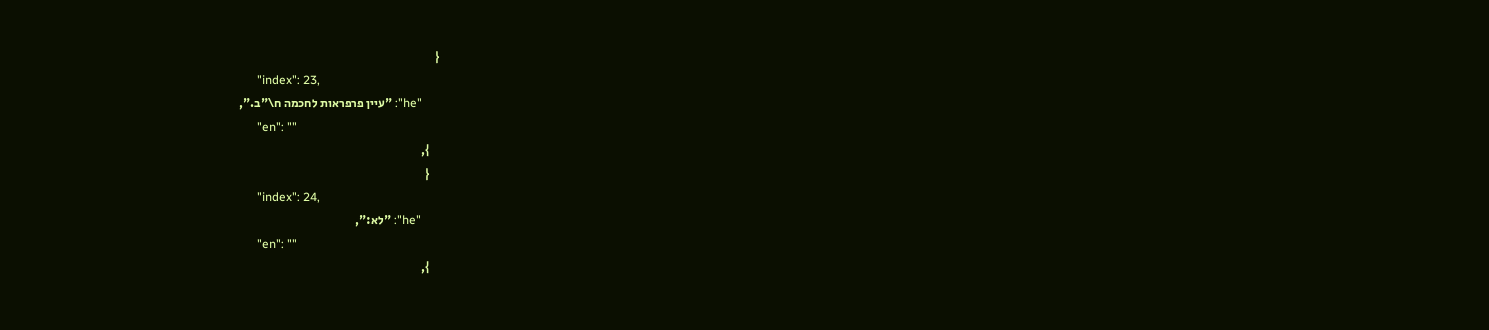{
      "index": 23,
      "he": "עיין פרפראות לחכמה ח\"ב.",
      "en": ""
    },
    {
      "index": 24,
      "he": "לא:",
      "en": ""
    },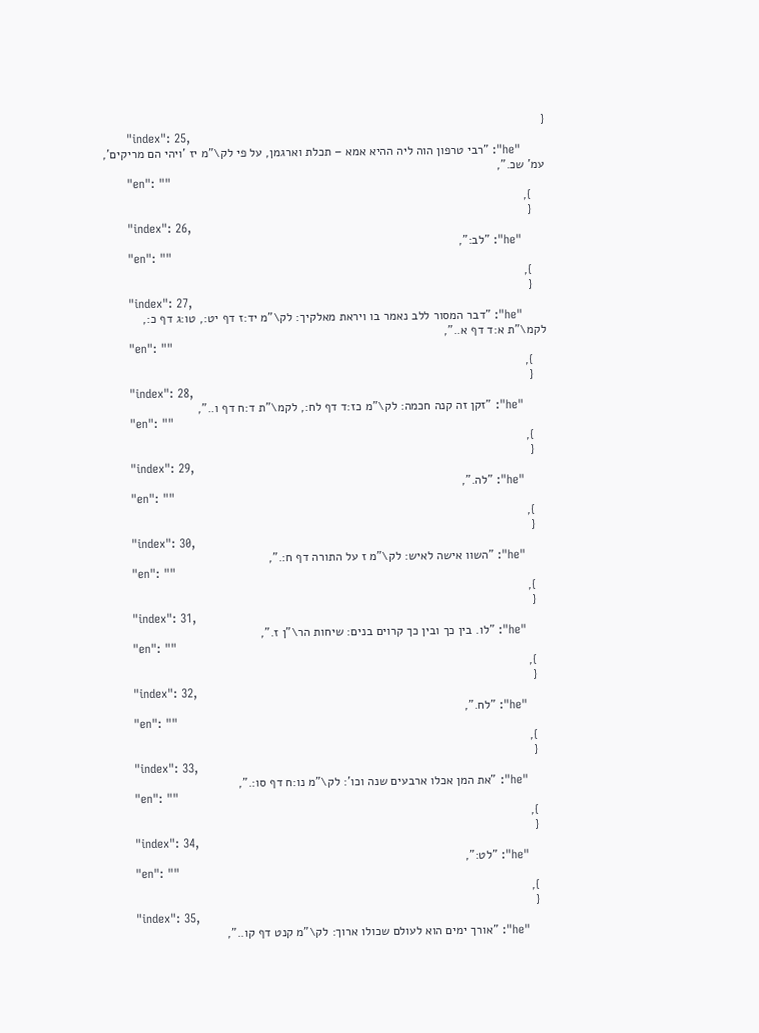{
      "index": 25,
      "he": "רבי טרפון הוה ליה ההיא אמא – תכלת וארגמן, על פי לק\"מ יז 'ויהי הם מריקים', עמ' שכ.",
      "en": ""
    },
    {
      "index": 26,
      "he": "לב:",
      "en": ""
    },
    {
      "index": 27,
      "he": "דבר המסור ללב נאמר בו ויראת מאלקיך: לק\"מ יד:ז דף יט:, טו:ג דף כ:, לקמ\"ת א:ד דף א..",
      "en": ""
    },
    {
      "index": 28,
      "he": "זקן זה קנה חכמה: לק\"מ כז:ד דף לח:, לקמ\"ת ד:ח דף ו..",
      "en": ""
    },
    {
      "index": 29,
      "he": "לה.",
      "en": ""
    },
    {
      "index": 30,
      "he": "השוו אישה לאיש: לק\"מ ז על התורה דף ח:.",
      "en": ""
    },
    {
      "index": 31,
      "he": "לו. בין כך ובין כך קרוים בנים: שיחות הר\"ן ז.",
      "en": ""
    },
    {
      "index": 32,
      "he": "לח.",
      "en": ""
    },
    {
      "index": 33,
      "he": "את המן אכלו ארבעים שנה וכו': לק\"מ נו:ח דף סו:.",
      "en": ""
    },
    {
      "index": 34,
      "he": "לט:",
      "en": ""
    },
    {
      "index": 35,
      "he": "אורך ימים הוא לעולם שכולו ארוך: לק\"מ קנט דף קו..",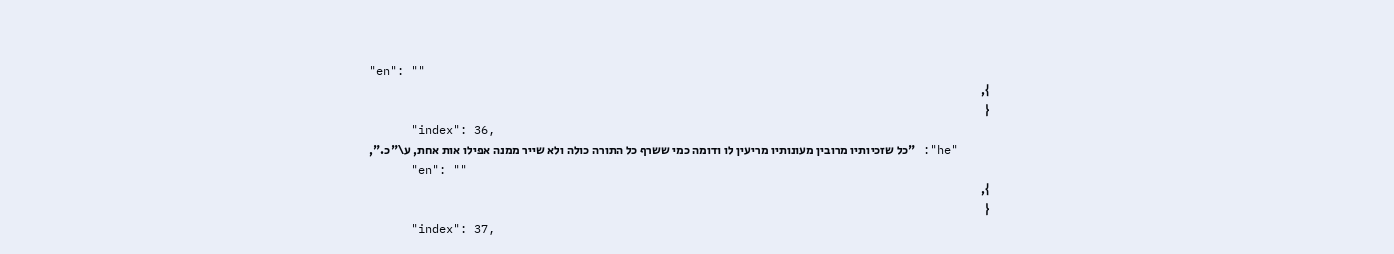"en": ""
    },
    {
      "index": 36,
      "he": "כל שזכיותיו מרובין מעונותיו מריעין לו ודומה כמי ששרף כל התורה כולה ולא שייר ממנה אפילו אות אחת, ע\"כ.",
      "en": ""
    },
    {
      "index": 37,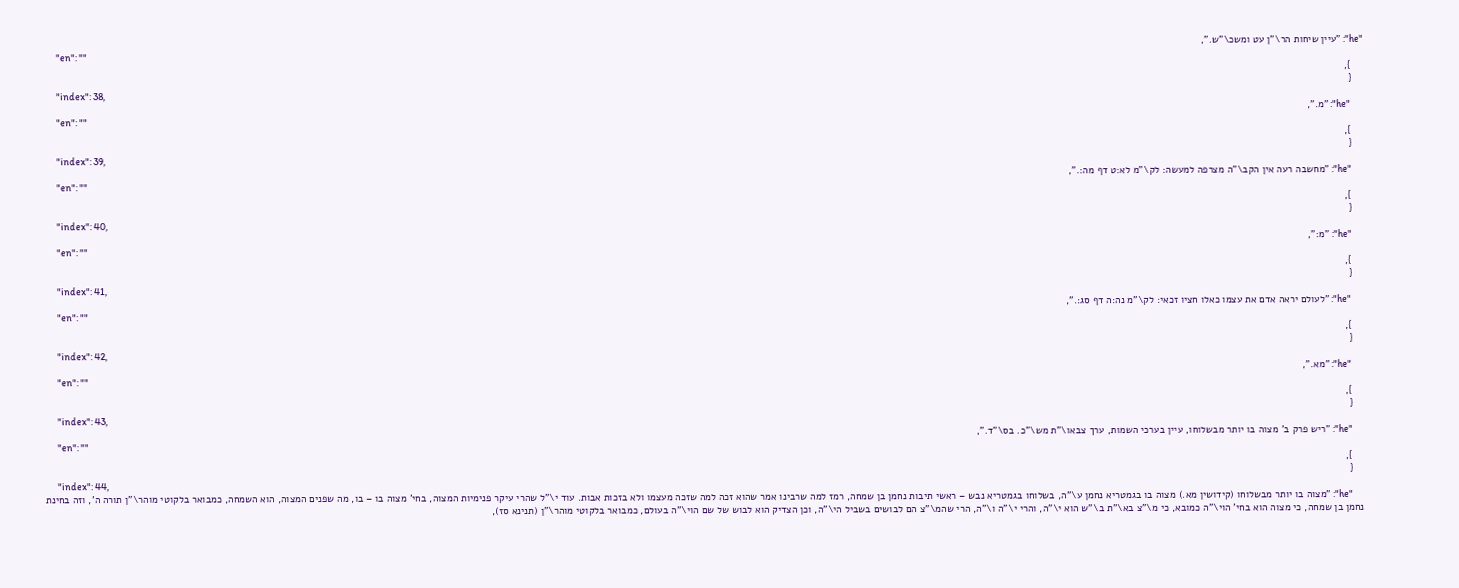"he": "עיין שיחות הר\"ן עט ומשכ\"ש.",
      "en": ""
    },
    {
      "index": 38,
      "he": "מ.",
      "en": ""
    },
    {
      "index": 39,
      "he": "מחשבה רעה אין הקב\"ה מצרפה למעשה: לק\"מ לא:ט דף מה:.",
      "en": ""
    },
    {
      "index": 40,
      "he": "מ:",
      "en": ""
    },
    {
      "index": 41,
      "he": "לעולם יראה אדם את עצמו כאלו חציו זכאי: לק\"מ נה:ה דף סג:.",
      "en": ""
    },
    {
      "index": 42,
      "he": "מא.",
      "en": ""
    },
    {
      "index": 43,
      "he": "ריש פרק ב' מצוה בו יותר מבשלוחו, עיין בערכי השמות, ערך צבאו\"ת מש\"כ. בס\"ד.",
      "en": ""
    },
    {
      "index": 44,
      "he": "מצוה בו יותר מבשלוחו (קידושין מא.) מצוה בו בגמטריא נחמן ע\"ה, בשלוחו בגמטריא נבש – ראשי תיבות נחמן בן שמחה, רמז למה שרבינו אמר שהוא זכה למה שזכה מעצמו ולא בזכות אבות. עוד י\"ל שהרי עיקר פנימיות המצוה, בחי' מצוה בו – בו, מה שפנים המצוה, הוא השמחה, כמבואר בלקוטי מוהר\"ן תורה ה', וזה בחינת נחמן בן שמחה, כי מצוה הוא בחי' הוי\"ה כמובא, כי מ\"צ בא\"ת ב\"ש הוא י\"ה, והרי י\"ה ו\"ה, הרי שהמ\"צ הם לבושים בשביל הי\"ה, וכן הצדיק הוא לבוש של שם הוי\"ה בעולם, כמבואר בלקוטי מוהר\"ן (תנינא סז),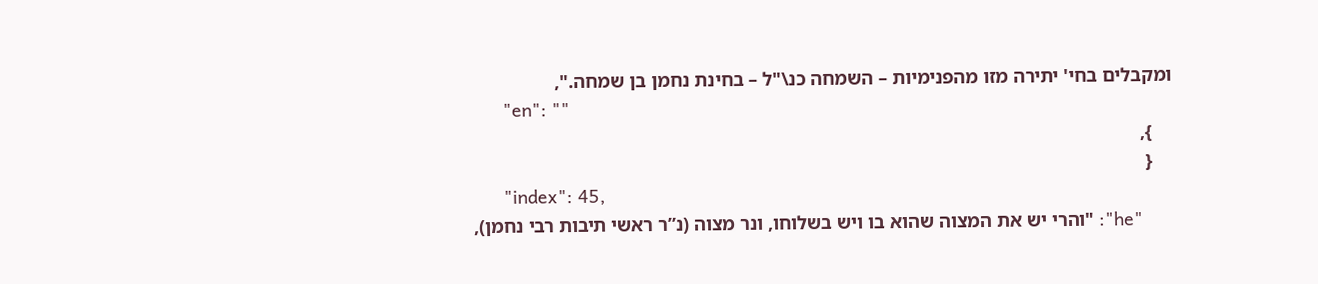ומקבלים בחי' יתירה מזו מהפנימיות – השמחה כנ\"ל – בחינת נחמן בן שמחה.",
      "en": ""
    },
    {
      "index": 45,
      "he": "והרי יש את המצוה שהוא בו ויש בשלוחו, ונר מצוה (נ”ר ראשי תיבות רבי נחמן),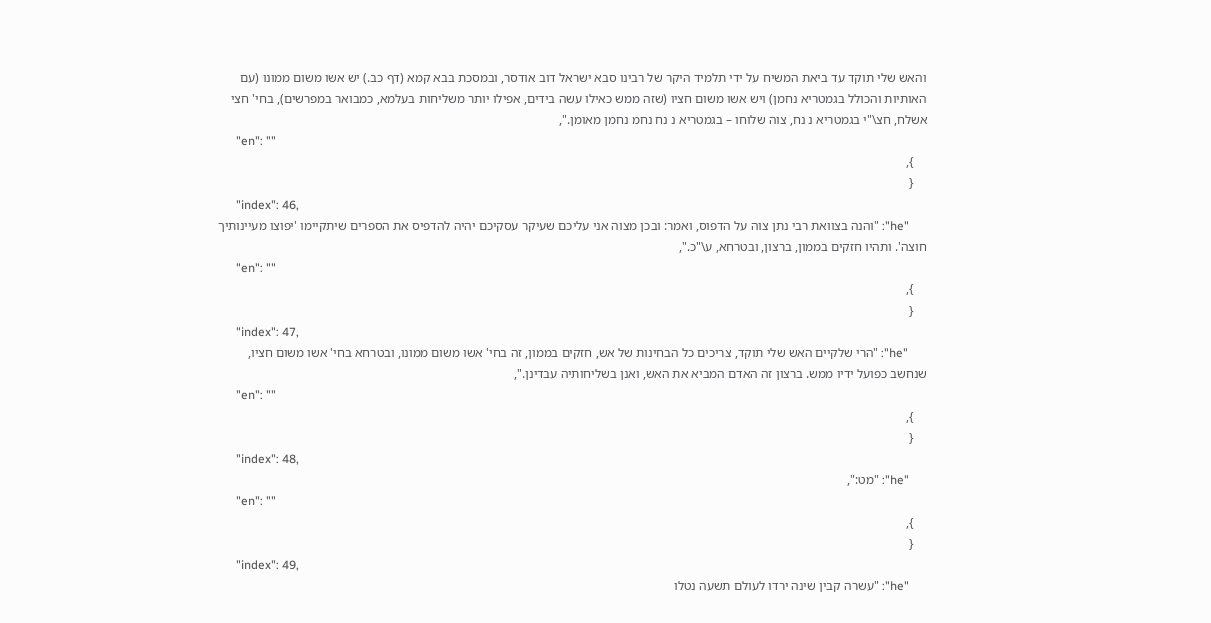והאש שלי תוקד עד ביאת המשיח על ידי תלמיד היקר של רבינו סבא ישראל דוב אודסר, ובמסכת בבא קמא (דף כב.) יש אשו משום ממונו (עם האותיות והכולל בגמטריא נחמן) ויש אשו משום חציו (שזה ממש כאילו עשה בידים, אפילו יותר משליחות בעלמא, כמבואר במפרשים), בחי' חצי אשלח, חצ\"י בגמטריא נ נח, צוה שלוחו – בגמטריא נ נח נחמ נחמן מאומן.",
      "en": ""
    },
    {
      "index": 46,
      "he": "והנה בצוואת רבי נתן צוה על הדפוס, ואמר: ובכן מצוה אני עליכם שעיקר עסקיכם יהיה להדפיס את הספרים שיתקיימו 'יפוצו מעיינותיך חוצה'. ותהיו חזקים בממון, ברצון, ובטרחא, ע\"כ.",
      "en": ""
    },
    {
      "index": 47,
      "he": "הרי שלקיים האש שלי תוקד, צריכים כל הבחינות של אש, חזקים בממון, זה בחי' אשו משום ממונו, ובטרחא בחי' אשו משום חציו, שנחשב כפועל ידיו ממש. ברצון זה האדם המביא את האש, ואנן בשליחותיה עבדינן.",
      "en": ""
    },
    {
      "index": 48,
      "he": "מט:",
      "en": ""
    },
    {
      "index": 49,
      "he": "עשרה קבין שינה ירדו לעולם תשעה נטלו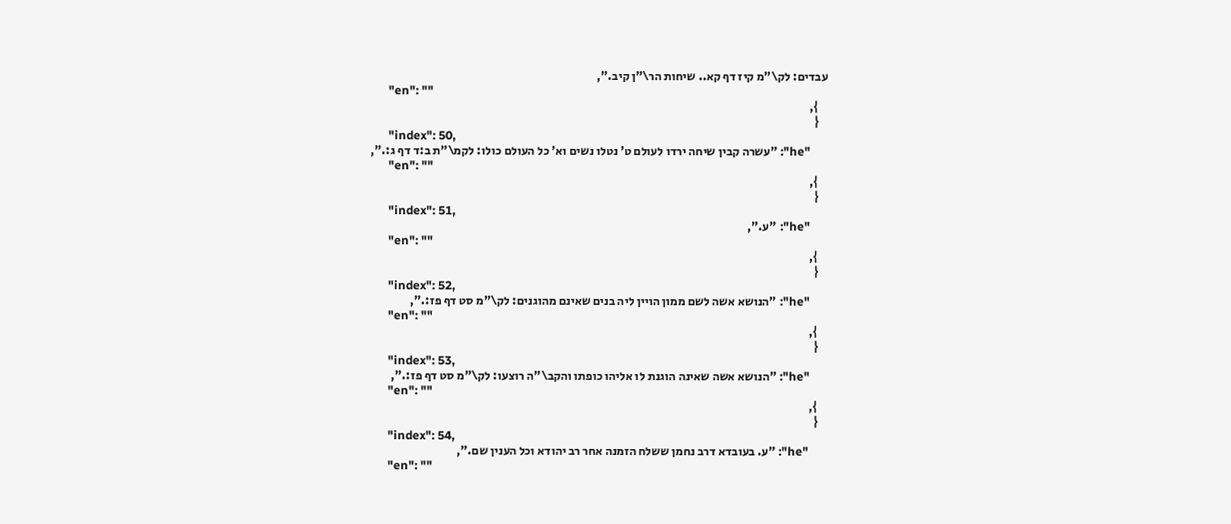עבדים: לק\"מ קיז דף קא.. שיחות הר\"ן קיב.",
      "en": ""
    },
    {
      "index": 50,
      "he": "עשרה קבין שיחה ירדו לעולם ט' נטלו נשים וא' כל העולם כולו: לקמ\"ת ב:ד דף ג:.",
      "en": ""
    },
    {
      "index": 51,
      "he": "ע.",
      "en": ""
    },
    {
      "index": 52,
      "he": "הנושא אשה לשם ממון הויין ליה בנים שאינם מהוגנים: לק\"מ סט דף פז:.",
      "en": ""
    },
    {
      "index": 53,
      "he": "הנושא אשה שאינה הוגנת לו אליהו כופתו והקב\"ה רוצעו: לק\"מ סט דף פז:.",
      "en": ""
    },
    {
      "index": 54,
      "he": "ע. בעובדא דרב נחמן ששלח הזמנה אחר רב יהודא וכל הענין שם.",
      "en": ""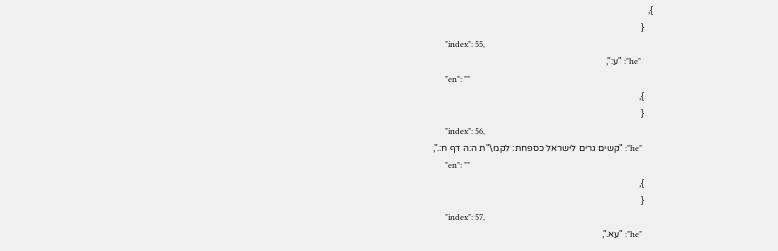},
    {
      "index": 55,
      "he": "ע:",
      "en": ""
    },
    {
      "index": 56,
      "he": "קשים גרים לישראל כספחת: לקמ\"ת ה:ה דף ח:.",
      "en": ""
    },
    {
      "index": 57,
      "he": "עא.",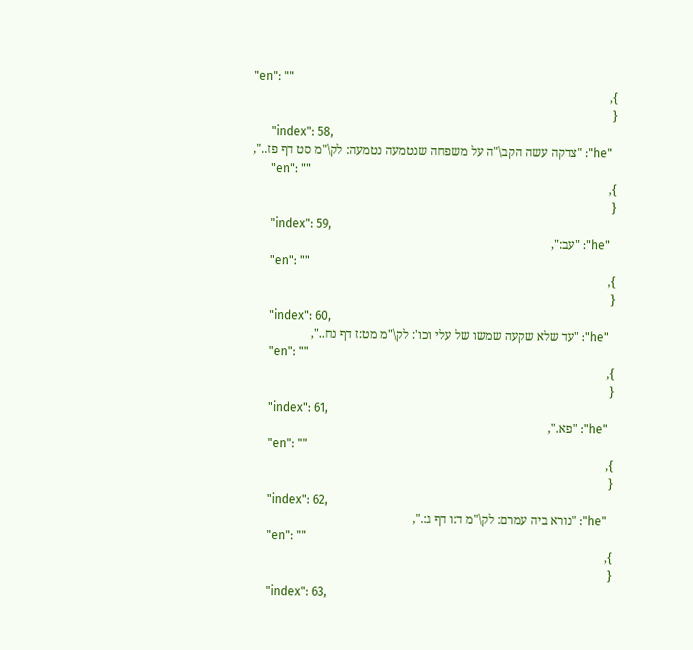"en": ""
    },
    {
      "index": 58,
      "he": "צדקה עשה הקב\"ה על משפחה שנטמעה נטמעה: לק\"מ סט דף פז..",
      "en": ""
    },
    {
      "index": 59,
      "he": "עב:",
      "en": ""
    },
    {
      "index": 60,
      "he": "עד שלא שקעה שמשו של עלי וכו': לק\"מ מט:ז דף נח..",
      "en": ""
    },
    {
      "index": 61,
      "he": "פא.",
      "en": ""
    },
    {
      "index": 62,
      "he": "נורא ביה עמרם: לק\"מ ד:ו דף ג:.",
      "en": ""
    },
    {
      "index": 63,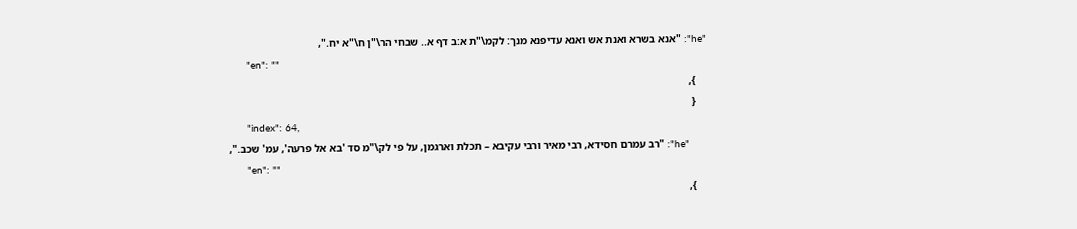"he": "אנא בשרא ואנת אש ואנא עדיפנא מנך: לקמ\"ת א:ב דף א.. שבחי הר\"ן ח\"א יח.",
      "en": ""
    },
    {
      "index": 64,
      "he": "רב עמרם חסידא, רבי מאיר ורבי עקיבא – תכלת וארגמן, על פי לק\"מ סד 'בא אל פרעה', עמ' שכב.",
      "en": ""
    },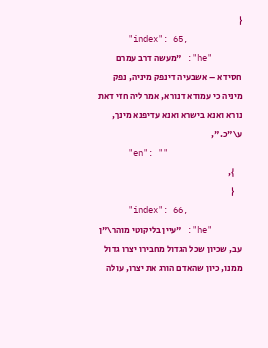{
      "index": 65,
      "he": "מעשה דרב עמרם חסידא – אשבעיה דינפק מיניה, נפק מיניה כי עמודא דנורא, אמר ליה חזי דאת נורא ואנא בישרא ואנא עדיפנא מינך, ע\"כ.",
      "en": ""
    },
    {
      "index": 66,
      "he": "עיין בליקוטי מוהר\"ן עב, שכיון שכל הגדול מחבירו יצרו גדול ממנו, כיון שהאדם הורג את יצרו, עולה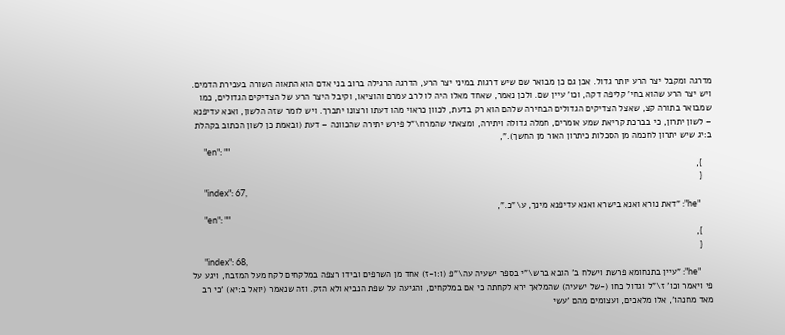מדרגה ומקבל יצר הרע יותר גדול. אכן גם כן מבואר שם שיש דרגות במיני יצר הרע, הדרגה הרגילה ברוב בני אדם הוא התאוה השורה בעכירת הדמים. ויש יצר הרע שהוא בחי' קליפה דקה, וכו' עיין שם. ולכן נאמר, שאחד מאלו היה לו לרב עמרם והוציאו, וקיבל היצר הרע של הצדיקים הגדולים, כמו שמבואר בתורה קצ, שאצל הצדיקים הגדולים הבחירה שלהם הוא רק בדעת, לכוון כראוי מהו דעתו ורצונו יתברך. ויש לומר שזה הלשון, ואנא עדיפנא – לשון יתרון, כי בברכת קריאת שמע אומרים, חמלה גדולה ויתירה, ומצאתי שהמרח\"ל פירש יתירה שהכוונה – דעת (ובאמת כן לשון הכתוב בקהלת ב:יג שיש יתרון לחכמה מן הסכלות כיתרון האור מן החשך).",
      "en": ""
    },
    {
      "index": 67,
      "he": "דאת נורא ואנא בישרא ואנא עדיפנא מינך, ע\"כ.",
      "en": ""
    },
    {
      "index": 68,
      "he": "עיין בתנחומא פרשת וישלח ב' הובא ברש\"י בספר ישעיה עה\"פ (ו:ו-ז) אחד מן השרפים ובידו רצפה במלקחים לקח מעל המזבח, ויגע על פי ויאמר וכו' ז\"ל וגדול כחו (-של ישעיה) שהמלאך ירא לקחתה כי אם במלקחים, והגיעה על שפת הנביא ולא הזק. וזה שנאמר (יואל ב:יא) 'כי רב מאד מחנהו', אלו מלאכים, ועצומים מהם 'עשי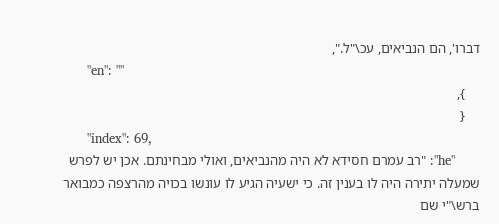דברו', הם הנביאים, עכ\"ל.",
      "en": ""
    },
    {
      "index": 69,
      "he": "רב עמרם חסידא לא היה מהנביאים, ואולי מבחינתם. אכן יש לפרש שמעלה יתירה היה לו בענין זה. כי ישעיה הגיע לו עונשו בכויה מהרצפה כמבואר ברש\"י שם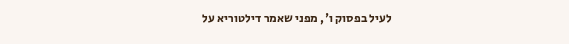לעיל בפסוק ו', מפני שאמר דילטוריא על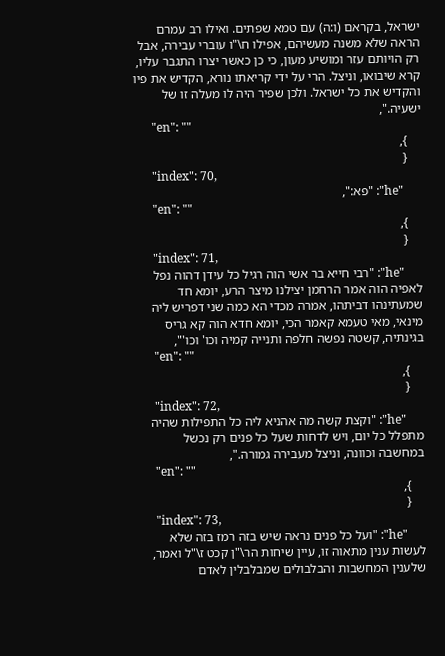ישראל, בקראם (ו:ה) עם טמא שפתים. ואילו רב עמרם הראה שלא משנה מעשיהם, אפילו ח\"ו עוברי עבירה, אבל רק הויותם עזר ומושיע מעון, כי כן כאשר יצרו התגבר עליו, קרא שיבואו, וניצל. הרי על ידי קריאתו נורא, הקדיש את פיו והקדיש את כל ישראל. ולכן שפיר היה לו מעלה זו של ישעיה.",
      "en": ""
    },
    {
      "index": 70,
      "he": "פא:",
      "en": ""
    },
    {
      "index": 71,
      "he": "רבי חייא בר אשי הוה רגיל כל עידן דהוה נפל לאפיה הוה אמר הרחמן יצילנו מיצר הרע, יומא חד שמעתינהו דביתהו, אמרה מכדי הא כמה שני דפריש ליה מינאי, מאי טעמא קאמר הכי, יומא חדא הוה קא גריס בגינתיה, קשטה נפשה חלפה ותנייה קמיה וכו' וכו'",
      "en": ""
    },
    {
      "index": 72,
      "he": "וקצת קשה מה אהניא ליה כל התפילות שהיה מתפלל כל יום, ויש לדחות שעל כל פנים רק נכשל במחשבה וכוונה, וניצל מעבירה גמורה.",
      "en": ""
    },
    {
      "index": 73,
      "he": "ועל כל פנים נראה שיש בזה רמז בזה שלא לעשות ענין מתאוה זו, עיין שיחות הר\"ן קכט ז\"ל ואמר, שלענין המחשבות והבלבולים שמבלבלין לאדם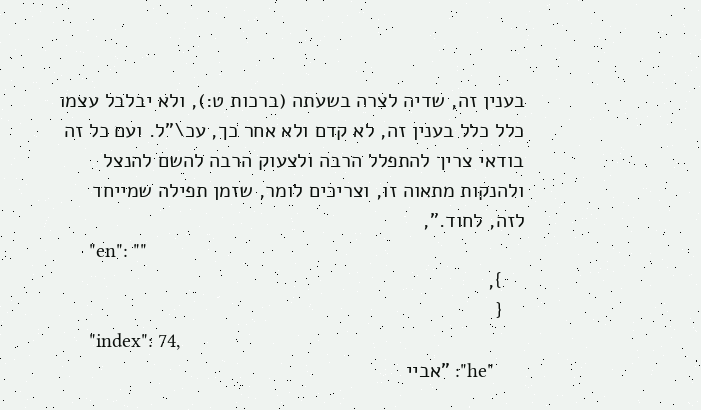בענין זה, שדיה לצרה בשעתה (ברכות ט:), ולא יבלבל עצמו כלל כלל בענין זה, לא קדם ולא אחר כך, עכ\"ל. ועם כל זה בודאי צריך להתפלל הרבה ולצעוק הרבה להשם להנצל ולהנקות מתאוה זו, וצריכים לומר, שזמן תפילה שמייחד לזה, לחוד.",
      "en": ""
    },
    {
      "index": 74,
      "he": "אביי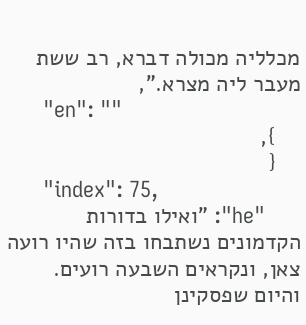מכלליה מכולה דברא, רב ששת מעבר ליה מצרא.",
      "en": ""
    },
    {
      "index": 75,
      "he": "ואילו בדורות הקדמונים נשתבחו בזה שהיו רועה צאן, ונקראים השבעה רועים. והיום שפסקינן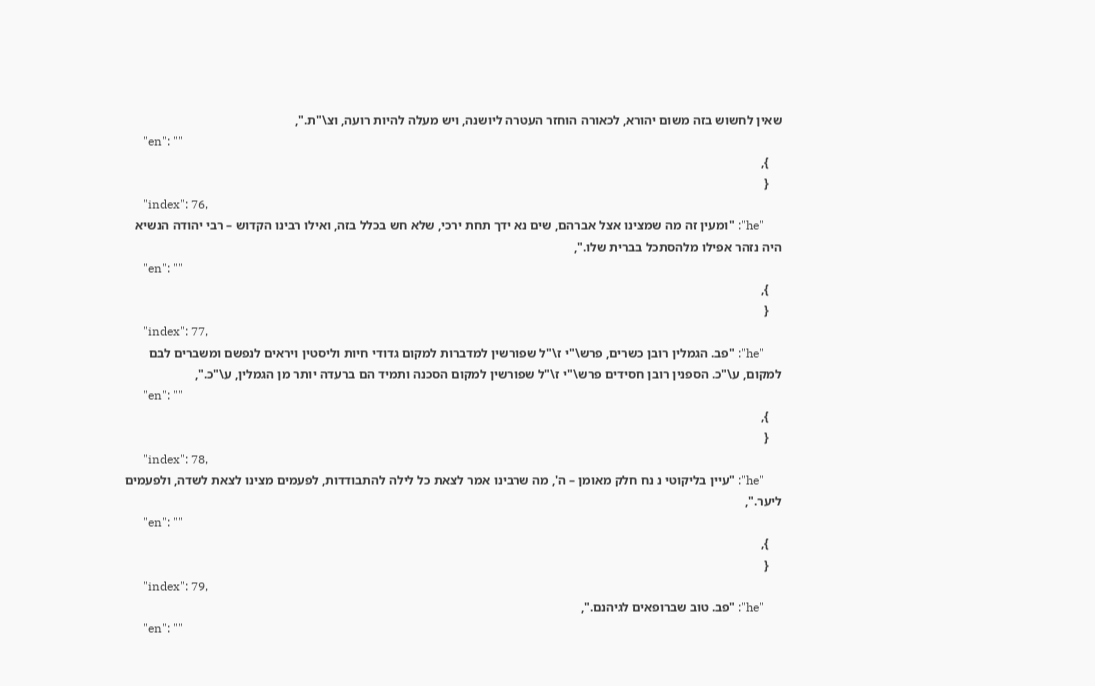שאין לחשוש בזה משום יהורא, לכאורה הוחזר העטרה ליושנה, ויש מעלה להיות רועה, וצ\"ת.",
      "en": ""
    },
    {
      "index": 76,
      "he": "ומעין זה מה שמצינו אצל אברהם, שים נא ידך תחת ירכי, שלא חש בכלל בזה, ואילו רבינו הקדוש – רבי יהודה הנשיא היה נזהר אפילו מלהסתכל בברית שלו.",
      "en": ""
    },
    {
      "index": 77,
      "he": "פב. הגמלין רובן כשרים, פרש\"י ז\"ל שפורשין למדברות למקום גדודי חיות וליסטין ויראים לנפשם ומשברים לבם למקום, ע\"כ. הספנין רובן חסידים פרש\"י ז\"ל שפורשין למקום הסכנה ותמיד הם ברעדה יותר מן הגמלין, ע\"כ.",
      "en": ""
    },
    {
      "index": 78,
      "he": "עיין בליקוטי נ נח חלק מאומן – ה', מה שרבינו אמר לצאת כל לילה להתבודדות, לפעמים מצינו לצאת לשדה, ולפעמים ליער.",
      "en": ""
    },
    {
      "index": 79,
      "he": "פב. טוב שברופאים לגיהנם.",
      "en": ""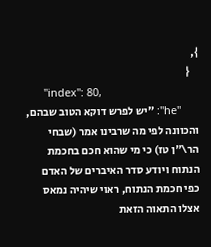},
    {
      "index": 80,
      "he": "יש לפרש דוקא הטוב שבהם, והכוונה לפי מה שרבינו אמר (שבחי הר\"ן טז) כי מי שהוא חכם בחכמת הנתוח ויודע סדר האיברים של האדם כפי חכמת הנתוח, ראוי שיהיה נמאס אצלו התאוה הזאת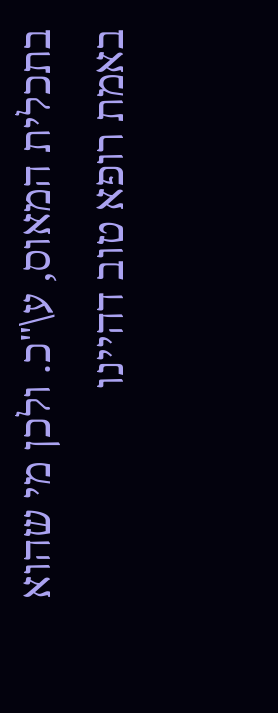בתכלית המאוס, ע\"כ. ולכן מי שהוא באמת רופא טוב דהיינו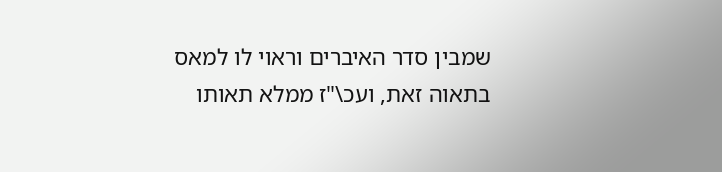שמבין סדר האיברים וראוי לו למאס בתאוה זאת, ועכ\"ז ממלא תאותו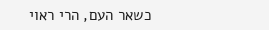כשאר העם, הרי ראוי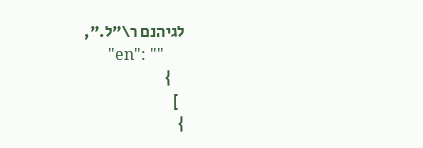לגיהנם ר\"ל.",
      "en": ""
    }
  ]
}